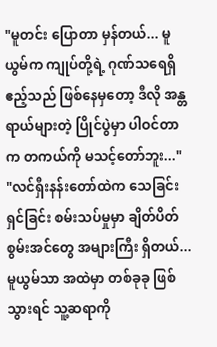"မူတင်း ပြောတာ မှန်တယ်... မူယွမ်က ကျုပ်တို့ရဲ့ ဂုဏ်သရေရှိ ဧည့်သည် ဖြစ်နေမှတော့ ဒီလို အန္တရာယ်များတဲ့ ပြိုင်ပွဲမှာ ပါဝင်တာက တကယ်ကို မသင့်တော်ဘူး..."
"လင်ရှီးနန်းတော်ထဲက သေခြင်းရှင်ခြင်း စမ်းသပ်မှုမှာ ချိတ်ပိတ်စွမ်းအင်တွေ အများကြီး ရှိတယ်... မူယွမ်သာ အထဲမှာ တစ်ခုခု ဖြစ်သွားရင် သူ့ဆရာကို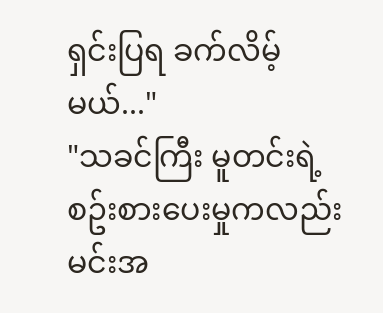ရှင်းပြရ ခက်လိမ့်မယ်..."
"သခင်ကြီး မူတင်းရဲ့ စဥ်းစားပေးမှုကလည်း မင်းအ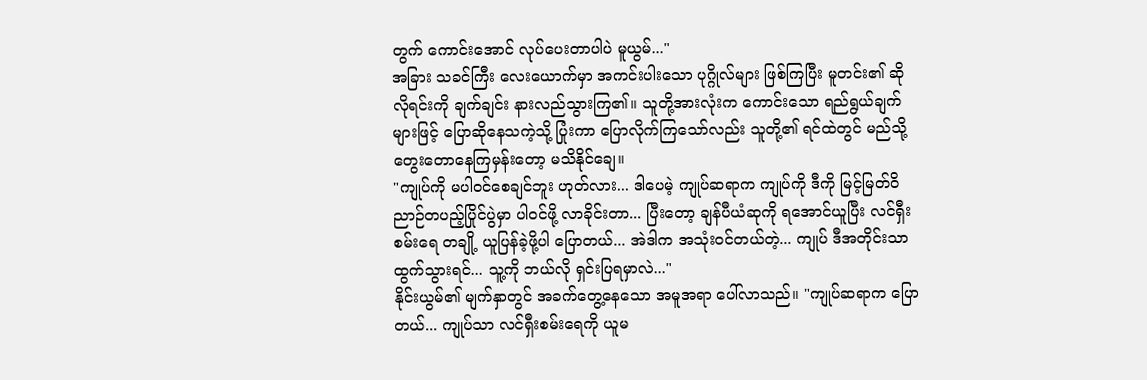တွက် ကောင်းအောင် လုပ်ပေးတာပါပဲ မူယွမ်..."
အခြား သခင်ကြီး လေးယောက်မှာ အကင်းပါးသော ပုဂ္ဂိုလ်များ ဖြစ်ကြပြီး မူတင်း၏ ဆိုလိုရင်းကို ချက်ချင်း နားလည်သွားကြ၏။ သူတို့အားလုံးက ကောင်းသော ရည်ရွယ်ချက်များဖြင့် ပြောဆိုနေသကဲ့သို့ ပြုံးကာ ပြောလိုက်ကြသော်လည်း သူတို့၏ ရင်ထဲတွင် မည်သို့ တွေးတောနေကြမှန်းတော့ မသိနိုင်ချေ။
"ကျုပ်ကို မပါဝင်စေချင်ဘူး ဟုတ်လား... ဒါပေမဲ့ ကျုပ်ဆရာက ကျုပ်ကို ဒီကို မြင့်မြတ်ဝိညာဉ်တပည့်ပြိုင်ပွဲမှာ ပါဝင်ဖို့ လာခိုင်းတာ... ပြီးတော့ ချန်ပီယံဆုကို ရအောင်ယူပြီး လင်ရှီးစမ်းရေ တချို့ ယူပြန်ခဲ့ဖို့ပါ ပြောတယ်... အဲဒါက အသုံးဝင်တယ်တဲ့... ကျုပ် ဒီအတိုင်းသာ ထွက်သွားရင်... သူ့ကို ဘယ်လို ရှင်းပြရမှာလဲ..."
နိုင်းယွမ်၏ မျက်နှာတွင် အခက်တွေ့နေသော အမူအရာ ပေါ်လာသည်။ "ကျုပ်ဆရာက ပြောတယ်... ကျုပ်သာ လင်ရှီးစမ်းရေကို ယူမ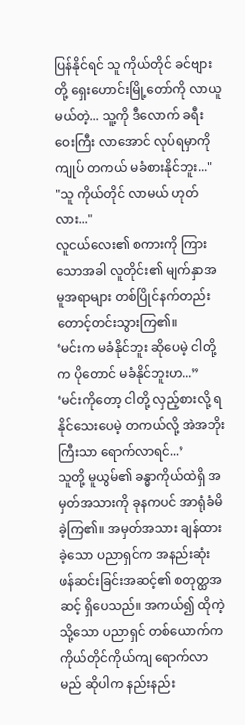ပြန်နိုင်ရင် သူ ကိုယ်တိုင် ခင်ဗျားတို့ ရှေးဟောင်းမြို့တော်ကို လာယူမယ်တဲ့... သူ့ကို ဒီလောက် ခရီးဝေးကြီး လာအောင် လုပ်ရမှာကို ကျုပ် တကယ် မခံစားနိုင်ဘူး..."
"သူ ကိုယ်တိုင် လာမယ် ဟုတ်လား..."
လူငယ်လေး၏ စကားကို ကြားသောအခါ လူတိုင်း၏ မျက်နှာအမူအရာများ တစ်ပြိုင်နက်တည်း တောင့်တင်းသွားကြ၏။
‘မင်းက မခံနိုင်ဘူး ဆိုပေမဲ့ ငါတို့က ပိုတောင် မခံနိုင်ဘူးဟ...”
‘မင်းကိုတော့ ငါတို့ လှည့်စားလို့ ရနိုင်သေးပေမဲ့ တကယ်လို့ အဲအဘိုးကြီးသာ ရောက်လာရင်...’
သူတို့ မူယွမ်၏ ခန္ဓာကိုယ်ထဲရှိ အမှတ်အသားကို ခုနကပင် အာရုံခံမိခဲ့ကြ၏။ အမှတ်အသား ချန်ထားခဲ့သော ပညာရှင်က အနည်းဆုံး ဖန်ဆင်းခြင်းအဆင့်၏ စတုတ္ထအဆင့် ရှိပေသည်။ အကယ်၍ ထိုကဲ့သို့သော ပညာရှင် တစ်ယောက်က ကိုယ်တိုင်ကိုယ်ကျ ရောက်လာမည် ဆိုပါက နည်းနည်း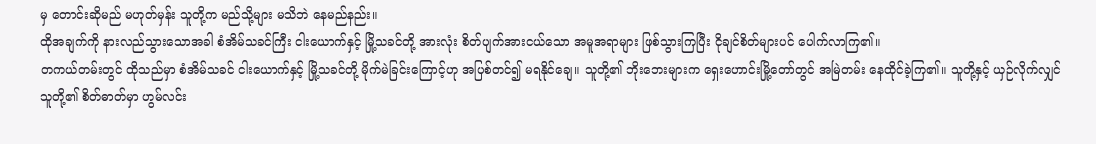မှ တောင်းဆိုမည် မဟုတ်မှန်း သူတို့က မည်သို့များ မသိဘဲ နေမည်နည်း။
ထိုအချက်ကို နားလည်သွားသောအခါ စံအိမ်သခင်ကြီး ငါးယောက်နှင့် မြို့သခင်တို့ အားလုံး စိတ်ပျက်အားငယ်သော အမူအရာများ ဖြစ်သွားကြပြီး ငိုချင်စိတ်များပင် ပေါက်လာကြ၏။
တကယ်တမ်းတွင် ထိုသည်မှာ စံအိမ်သခင် ငါးယောက်နှင့် မြို့သခင်တို့ မိုက်မဲခြင်းကြောင့်ဟု အပြစ်တင်၍ မရနိုင်ချေ။ သူတို့၏ ဘိုးဘေးများက ရှေးဟောင်းမြို့တော်တွင် အမြဲတမ်း နေထိုင်ခဲ့ကြ၏။ သူတို့နှင့် ယှဉ်လိုက်လျှင် သူတို့၏ စိတ်ဓာတ်မှာ ဟွမ်လင်း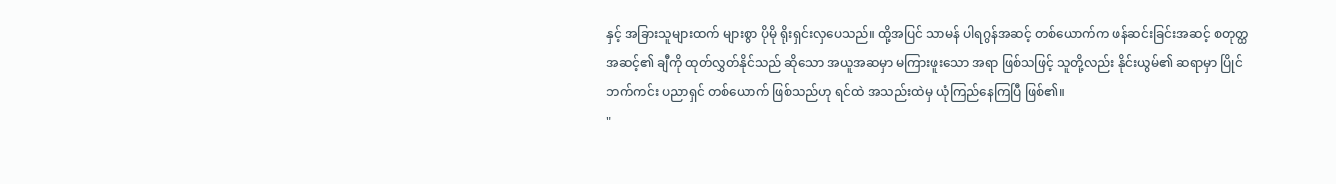နှင့် အခြားသူများထက် များစွာ ပိုမို ရိုးရှင်းလှပေသည်။ ထို့အပြင် သာမန် ပါရဂွန်အဆင့် တစ်ယောက်က ဖန်ဆင်းခြင်းအဆင့် စတုတ္ထအဆင့်၏ ချီကို ထုတ်လွှတ်နိုင်သည် ဆိုသော အယူအဆမှာ မကြားဖူးသော အရာ ဖြစ်သဖြင့် သူတို့လည်း နိုင်းယွမ်၏ ဆရာမှာ ပြိုင်ဘက်ကင်း ပညာရှင် တစ်ယောက် ဖြစ်သည်ဟု ရင်ထဲ အသည်းထဲမှ ယုံကြည်နေကြပြီ ဖြစ်၏။
"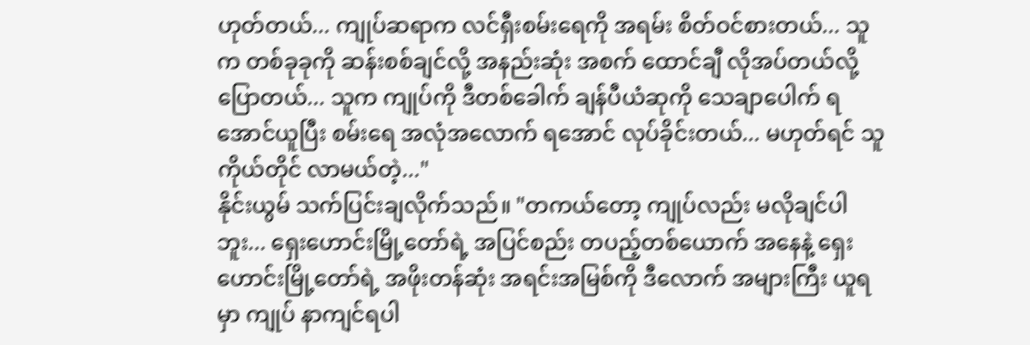ဟုတ်တယ်... ကျုပ်ဆရာက လင်ရှီးစမ်းရေကို အရမ်း စိတ်ဝင်စားတယ်... သူက တစ်ခုခုကို ဆန်းစစ်ချင်လို့ အနည်းဆုံး အစက် ထောင်ချီ လိုအပ်တယ်လို့ ပြောတယ်... သူက ကျုပ်ကို ဒီတစ်ခေါက် ချန်ပီယံဆုကို သေချာပေါက် ရအောင်ယူပြီး စမ်းရေ အလုံအလောက် ရအောင် လုပ်ခိုင်းတယ်... မဟုတ်ရင် သူ ကိုယ်တိုင် လာမယ်တဲ့..."
နိုင်းယွမ် သက်ပြင်းချလိုက်သည်။ "တကယ်တော့ ကျုပ်လည်း မလိုချင်ပါဘူး... ရှေးဟောင်းမြို့တော်ရဲ့ အပြင်စည်း တပည့်တစ်ယောက် အနေနဲ့ ရှေးဟောင်းမြို့တော်ရဲ့ အဖိုးတန်ဆုံး အရင်းအမြစ်ကို ဒီလောက် အများကြီး ယူရမှာ ကျုပ် နာကျင်ရပါ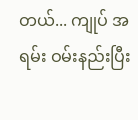တယ်... ကျုပ် အရမ်း ဝမ်းနည်းပြီး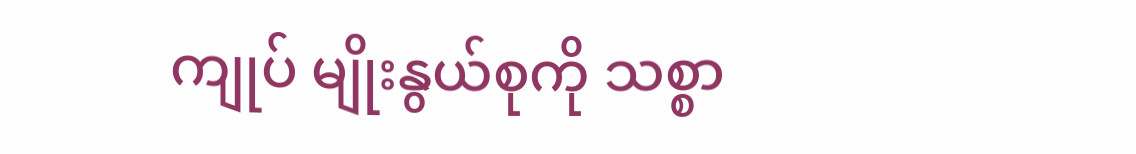ကျုပ် မျိုးနွယ်စုကို သစ္စာ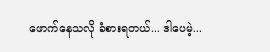ဖောက်နေသလို ခံစားရတယ်... ဒါပေမဲ့...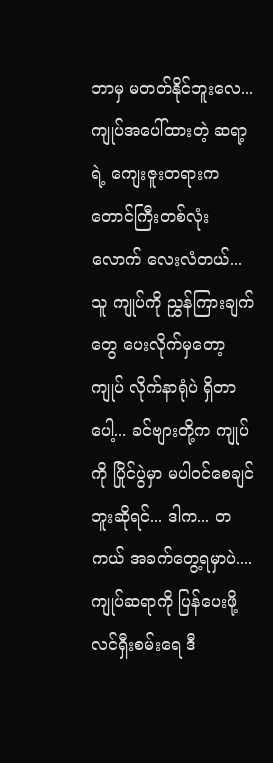ဘာမှ မတတ်နိုင်ဘူးလေ... ကျုပ်အပေါ်ထားတဲ့ ဆရာ့ရဲ့ ကျေးဇူးတရားက တောင်ကြီးတစ်လုံးလောက် လေးလံတယ်... သူ ကျုပ်ကို ညွှန်ကြားချက်တွေ ပေးလိုက်မှတော့ ကျုပ် လိုက်နာရုံပဲ ရှိတာပေါ့... ခင်ဗျားတို့က ကျုပ်ကို ပြိုင်ပွဲမှာ မပါဝင်စေချင်ဘူးဆိုရင်... ဒါက... တကယ် အခက်တွေ့ရမှာပဲ.... ကျုပ်ဆရာကို ပြန်ပေးဖို့ လင်ရှီးစမ်းရေ ဒီ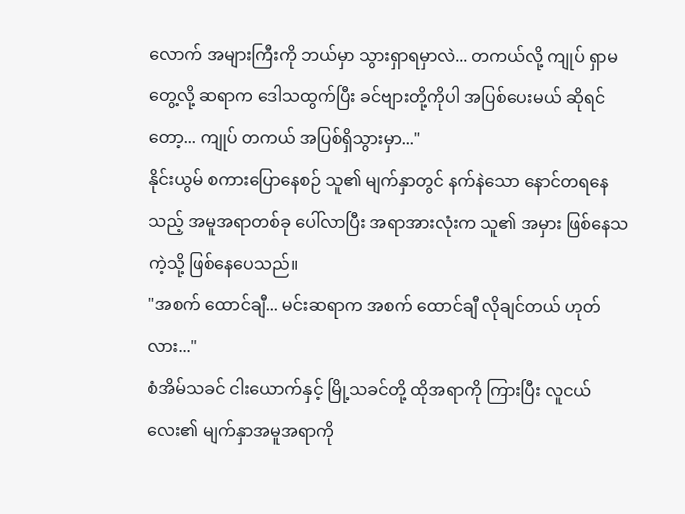လောက် အများကြီးကို ဘယ်မှာ သွားရှာရမှာလဲ... တကယ်လို့ ကျုပ် ရှာမတွေ့လို့ ဆရာက ဒေါသထွက်ပြီး ခင်ဗျားတို့ကိုပါ အပြစ်ပေးမယ် ဆိုရင်တော့... ကျုပ် တကယ် အပြစ်ရှိသွားမှာ..."
နိုင်းယွမ် စကားပြောနေစဉ် သူ၏ မျက်နှာတွင် နက်နဲသော နောင်တရနေသည့် အမူအရာတစ်ခု ပေါ်လာပြီး အရာအားလုံးက သူ၏ အမှား ဖြစ်နေသကဲ့သို့ ဖြစ်နေပေသည်။
"အစက် ထောင်ချီ... မင်းဆရာက အစက် ထောင်ချီ လိုချင်တယ် ဟုတ်လား..."
စံအိမ်သခင် ငါးယောက်နှင့် မြို့သခင်တို့ ထိုအရာကို ကြားပြီး လူငယ်လေး၏ မျက်နှာအမူအရာကို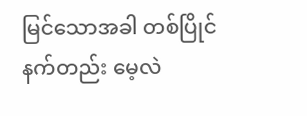မြင်သောအခါ တစ်ပြိုင်နက်တည်း မေ့လဲ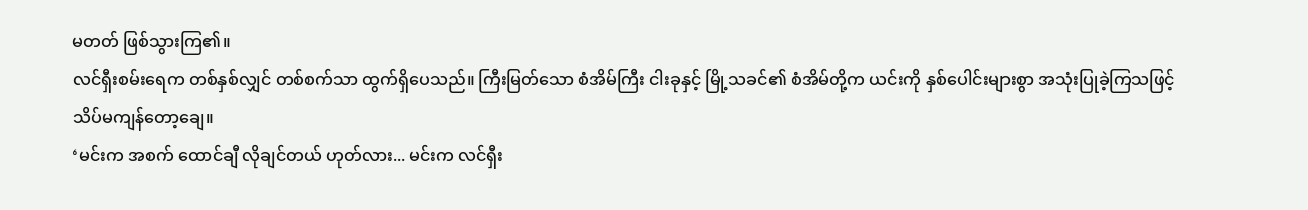မတတ် ဖြစ်သွားကြ၏။
လင်ရှီးစမ်းရေက တစ်နှစ်လျှင် တစ်စက်သာ ထွက်ရှိပေသည်။ ကြီးမြတ်သော စံအိမ်ကြီး ငါးခုနှင့် မြို့သခင်၏ စံအိမ်တို့က ယင်းကို နှစ်ပေါင်းများစွာ အသုံးပြုခဲ့ကြသဖြင့် သိပ်မကျန်တော့ချေ။
‘မင်းက အစက် ထောင်ချီ လိုချင်တယ် ဟုတ်လား... မင်းက လင်ရှီး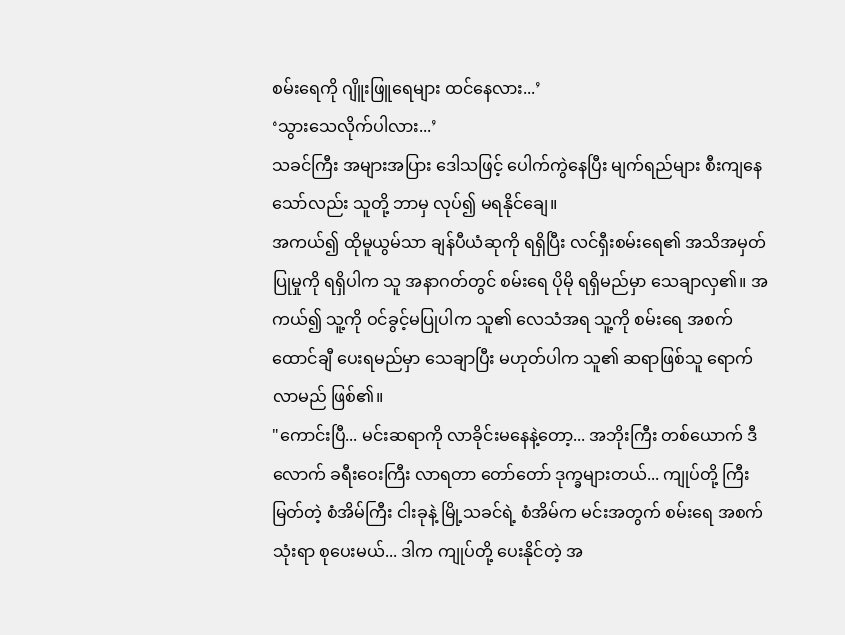စမ်းရေကို ဂျိူးဖြူရေများ ထင်နေလား...’
‘သွားသေလိုက်ပါလား...’
သခင်ကြီး အများအပြား ဒေါသဖြင့် ပေါက်ကွဲနေပြီး မျက်ရည်များ စီးကျနေသော်လည်း သူတို့ ဘာမှ လုပ်၍ မရနိုင်ချေ။
အကယ်၍ ထိုမူယွမ်သာ ချန်ပီယံဆုကို ရရှိပြီး လင်ရှီးစမ်းရေ၏ အသိအမှတ်ပြုမှုကို ရရှိပါက သူ အနာဂတ်တွင် စမ်းရေ ပိုမို ရရှိမည်မှာ သေချာလှ၏။ အကယ်၍ သူ့ကို ဝင်ခွင့်မပြုပါက သူ၏ လေသံအရ သူ့ကို စမ်းရေ အစက် ထောင်ချီ ပေးရမည်မှာ သေချာပြီး မဟုတ်ပါက သူ၏ ဆရာဖြစ်သူ ရောက်လာမည် ဖြစ်၏။
"ကောင်းပြီ... မင်းဆရာကို လာခိုင်းမနေနဲ့တော့... အဘိုးကြီး တစ်ယောက် ဒီလောက် ခရီးဝေးကြီး လာရတာ တော်တော် ဒုက္ခများတယ်... ကျုပ်တို့ ကြီးမြတ်တဲ့ စံအိမ်ကြီး ငါးခုနဲ့ မြို့သခင်ရဲ့ စံအိမ်က မင်းအတွက် စမ်းရေ အစက် သုံးရာ စုပေးမယ်... ဒါက ကျုပ်တို့ ပေးနိုင်တဲ့ အ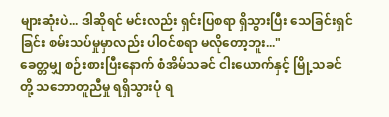များဆုံးပဲ... ဒါဆိုရင် မင်းလည်း ရှင်းပြစရာ ရှိသွားပြီး သေခြင်းရှင်ခြင်း စမ်းသပ်မှုမှာလည်း ပါဝင်စရာ မလိုတော့ဘူး..."
ခေတ္တမျှ စဉ်းစားပြီးနောက် စံအိမ်သခင် ငါးယောက်နှင့် မြို့သခင်တို့ သဘောတူညီမှု ရရှိသွားပုံ ရ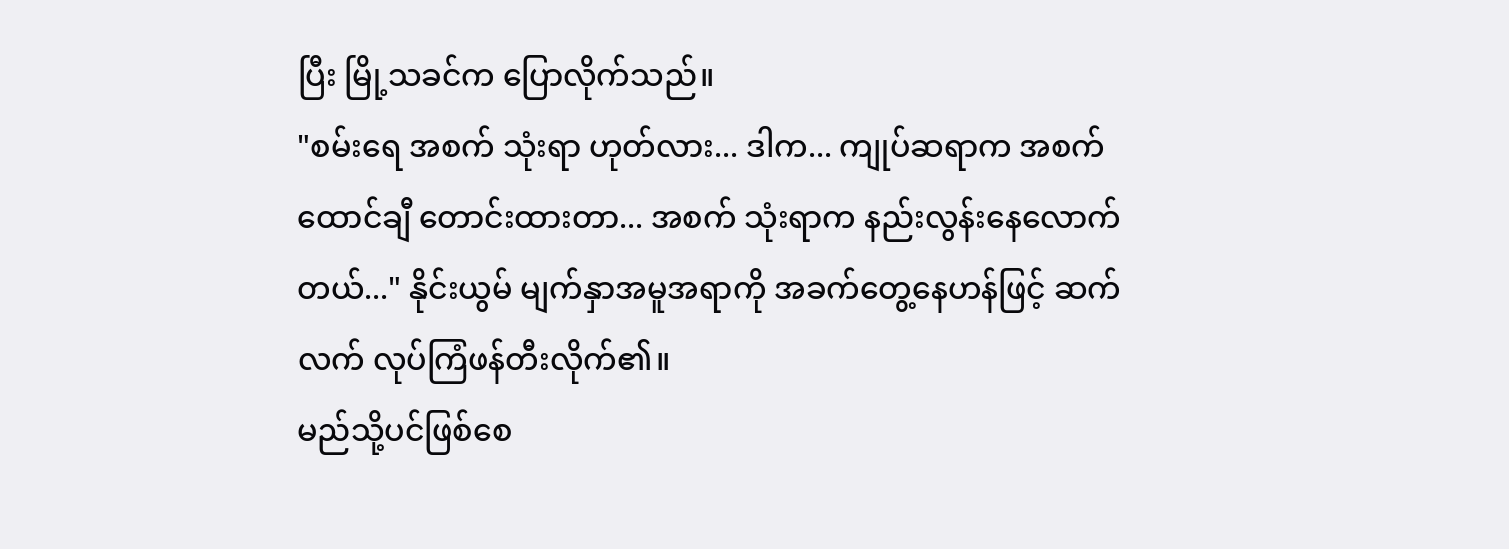ပြီး မြို့သခင်က ပြောလိုက်သည်။
"စမ်းရေ အစက် သုံးရာ ဟုတ်လား... ဒါက... ကျုပ်ဆရာက အစက် ထောင်ချီ တောင်းထားတာ... အစက် သုံးရာက နည်းလွန်းနေလောက်တယ်..." နိုင်းယွမ် မျက်နှာအမူအရာကို အခက်တွေ့နေဟန်ဖြင့် ဆက်လက် လုပ်ကြံဖန်တီးလိုက်၏။
မည်သို့ပင်ဖြစ်စေ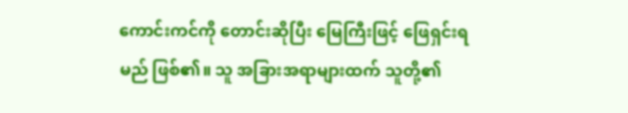ကောင်းကင်ကို တောင်းဆိုပြီး မြေကြီးဖြင့် ဖြေရှင်းရမည် ဖြစ်၏။ သူ အခြားအရာများထက် သူတို့၏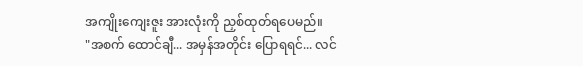အကျိုးကျေးဇူး အားလုံးကို ညှစ်ထုတ်ရပေမည်။
"အစက် ထောင်ချီ... အမှန်အတိုင်း ပြောရရင်... လင်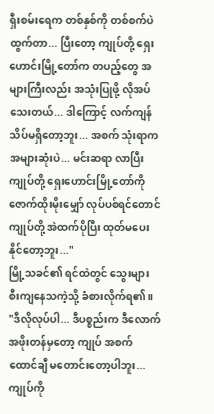ရှီးစမ်းရေက တစ်နှစ်ကို တစ်စက်ပဲ ထွက်တာ... ပြီးတော့ ကျုပ်တို့ ရှေးဟောင်းမြို့တော်က တပည့်တွေ အများကြီးလည်း အသုံးပြုဖို့ လိုအပ်သေးတယ်... ဒါကြောင့် လက်ကျန် သိပ်မရှိတော့ဘူး... အစက် သုံးရာက အများဆုံးပဲ... မင်းဆရာ လာပြီး ကျုပ်တို့ ရှေးဟောင်းမြို့တော်ကို ဇောက်ထိုးမိုးမျှော် လုပ်ပစ်ရင်တောင် ကျုပ်တို့ အဲထက်ပိုပြီး ထုတ်မပေးနိုင်တော့ဘူး..."
မြို့သခင်၏ ရင်ထဲတွင် သွေးများ စီးကျနေသကဲ့သို့ ခံစားလိုက်ရ၏။
"ဒီလိုလုပ်ပါ... ဒီပစ္စည်းက ဒီလောက် အဖိုးတန်မှတော့ ကျုပ် အစက် ထောင်ချီ မတောင်းတော့ပါဘူး... ကျုပ်ကို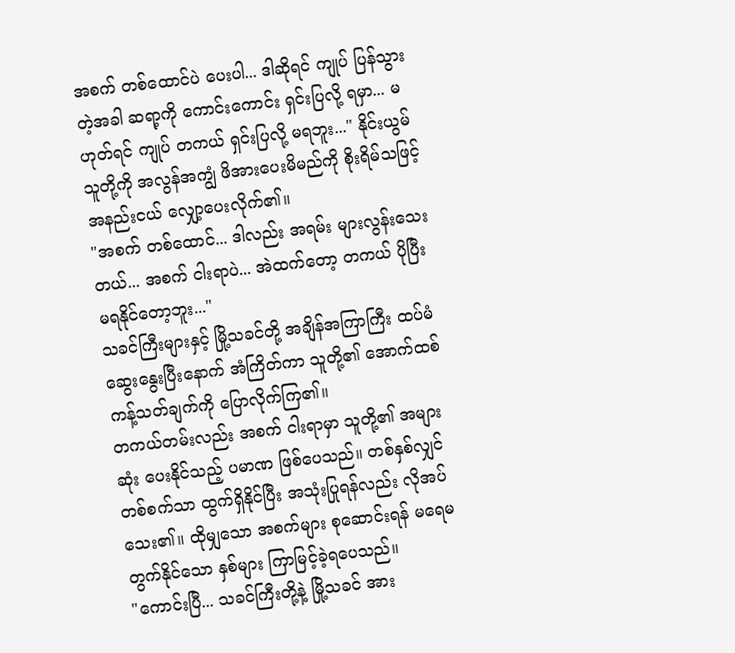အစက် တစ်ထောင်ပဲ ပေးပါ... ဒါဆိုရင် ကျုပ် ပြန်သွားတဲ့အခါ ဆရာ့ကို ကောင်းကောင်း ရှင်းပြလို့ ရမှာ... မဟုတ်ရင် ကျုပ် တကယ် ရှင်းပြလို့ မရဘူး..." နိုင်းယွမ် သူတို့ကို အလွန်အကျွံ ဖိအားပေးမိမည်ကို စိုးရိမ်သဖြင့် အနည်းငယ် လျှော့ပေးလိုက်၏။
"အစက် တစ်ထောင်... ဒါလည်း အရမ်း များလွန်းသေးတယ်... အစက် ငါးရာပဲ... အဲထက်တော့ တကယ် ပိုပြီး မရနိုင်တော့ဘူး..."
သခင်ကြီးများနှင့် မြို့သခင်တို့ အချိန်အကြာကြီး ထပ်မံ ဆွေးနွေးပြီးနောက် အံကြိတ်ကာ သူတို့၏ အောက်ထစ် ကန့်သတ်ချက်ကို ပြောလိုက်ကြ၏။
တကယ်တမ်းလည်း အစက် ငါးရာမှာ သူတို့၏ အများဆုံး ပေးနိုင်သည့် ပမာဏ ဖြစ်ပေသည်။ တစ်နှစ်လျှင် တစ်စက်သာ ထွက်ရှိနိုင်ပြီး အသုံးပြုရန်လည်း လိုအပ်သေး၏။ ထိုမျှသော အစက်များ စုဆောင်းရန် မရေမတွက်နိုင်သော နှစ်များ ကြာမြင့်ခဲ့ရပေသည်။
"ကောင်းပြီ... သခင်ကြီးတို့နဲ့ မြို့သခင် အား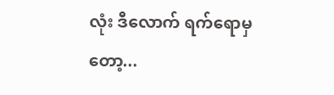လုံး ဒီလောက် ရက်ရောမှတော့...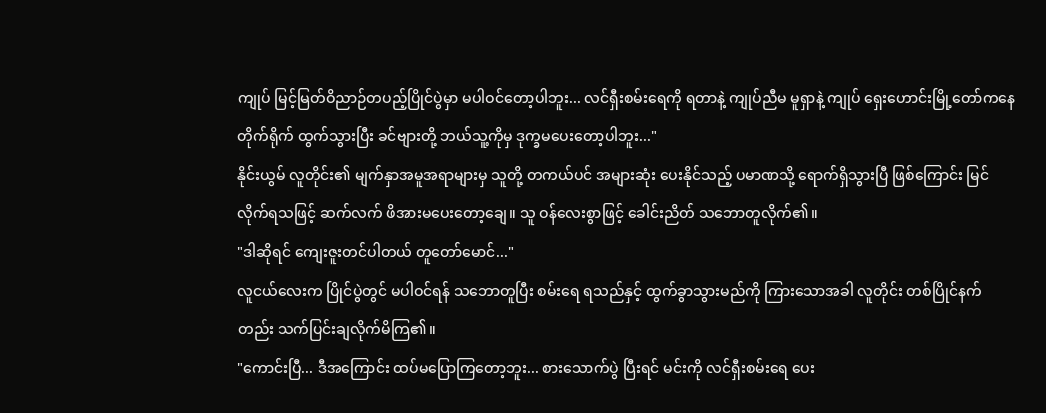ကျုပ် မြင့်မြတ်ဝိညာဉ်တပည့်ပြိုင်ပွဲမှာ မပါဝင်တော့ပါဘူး... လင်ရှီးစမ်းရေကို ရတာနဲ့ ကျုပ်ညီမ မူရှာနဲ့ ကျုပ် ရှေးဟောင်းမြို့တော်ကနေ တိုက်ရိုက် ထွက်သွားပြီး ခင်ဗျားတို့ ဘယ်သူ့ကိုမှ ဒုက္ခမပေးတော့ပါဘူး..."
နိုင်းယွမ် လူတိုင်း၏ မျက်နှာအမူအရာများမှ သူတို့ တကယ်ပင် အများဆုံး ပေးနိုင်သည့် ပမာဏသို့ ရောက်ရှိသွားပြီ ဖြစ်ကြောင်း မြင်လိုက်ရသဖြင့် ဆက်လက် ဖိအားမပေးတော့ချေ။ သူ ဝန်လေးစွာဖြင့် ခေါင်းညိတ် သဘောတူလိုက်၏။
"ဒါဆိုရင် ကျေးဇူးတင်ပါတယ် တူတော်မောင်..."
လူငယ်လေးက ပြိုင်ပွဲတွင် မပါဝင်ရန် သဘောတူပြီး စမ်းရေ ရသည်နှင့် ထွက်ခွာသွားမည်ကို ကြားသောအခါ လူတိုင်း တစ်ပြိုင်နက်တည်း သက်ပြင်းချလိုက်မိကြ၏။
"ကောင်းပြီ... ဒီအကြောင်း ထပ်မပြောကြတော့ဘူး... စားသောက်ပွဲ ပြီးရင် မင်းကို လင်ရှီးစမ်းရေ ပေး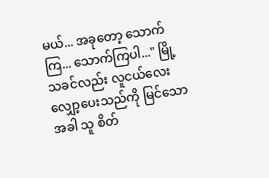မယ်... အခုတော့ သောက်ကြ... သောက်ကြပါ..." မြို့သခင်လည်း လူငယ်လေး လျှော့ပေးသည်ကို မြင်သောအခါ သူ စိတ်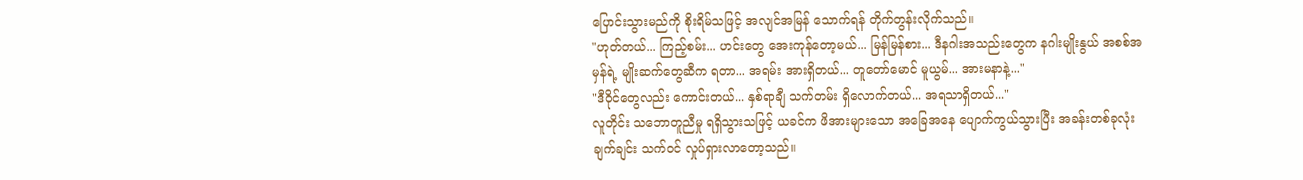ပြောင်းသွားမည်ကို စိုးရိမ်သဖြင့် အလျင်အမြန် သောက်ရန် တိုက်တွန်းလိုက်သည်။
"ဟုတ်တယ်... ကြည့်စမ်း... ဟင်းတွေ အေးကုန်တော့မယ်... မြန်မြန်စား... ဒီနဂါးအသည်းတွေက နဂါးမျိုးနွယ် အစစ်အမှန်ရဲ့ မျိုးဆက်တွေဆီက ရတာ... အရမ်း အားရှိတယ်... တူတော်မောင် မူယွမ်... အားမနာနဲ့..."
"ဒီဝိုင်တွေလည်း ကောင်းတယ်... နှစ်ရာချီ သက်တမ်း ရှိလောက်တယ်... အရသာရှိတယ်..."
လူတိုင်း သဘောတူညီမှု ရရှိသွားသဖြင့် ယခင်က ဖိအားများသော အခြေအနေ ပျောက်ကွယ်သွားပြီး အခန်းတစ်ခုလုံး ချက်ချင်း သက်ဝင် လှုပ်ရှားလာတော့သည်။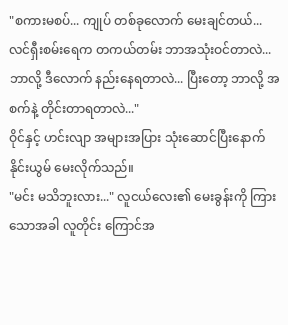"စကားမစပ်... ကျုပ် တစ်ခုလောက် မေးချင်တယ်... လင်ရှီးစမ်းရေက တကယ်တမ်း ဘာအသုံးဝင်တာလဲ... ဘာလို့ ဒီလောက် နည်းနေရတာလဲ... ပြီးတော့ ဘာလို့ အစက်နဲ့ တိုင်းတာရတာလဲ..."
ဝိုင်နှင့် ဟင်းလျာ အများအပြား သုံးဆောင်ပြီးနောက် နိုင်းယွမ် မေးလိုက်သည်။
"မင်း မသိဘူးလား..." လူငယ်လေး၏ မေးခွန်းကို ကြားသောအခါ လူတိုင်း ကြောင်အ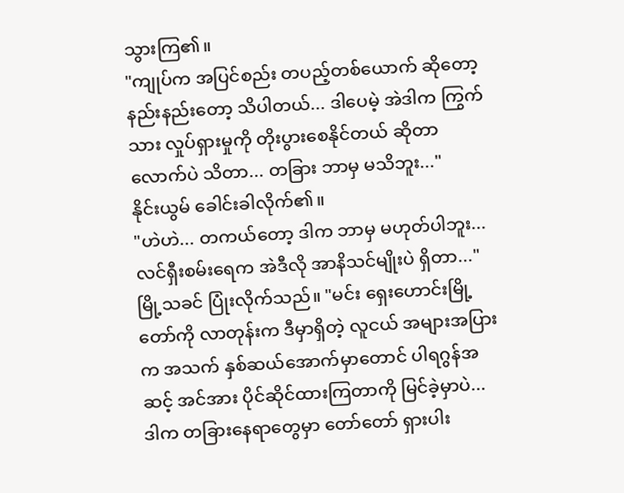သွားကြ၏။
"ကျုပ်က အပြင်စည်း တပည့်တစ်ယောက် ဆိုတော့ နည်းနည်းတော့ သိပါတယ်... ဒါပေမဲ့ အဲဒါက ကြွက်သား လှုပ်ရှားမှုကို တိုးပွားစေနိုင်တယ် ဆိုတာလောက်ပဲ သိတာ... တခြား ဘာမှ မသိဘူး..."
နိုင်းယွမ် ခေါင်းခါလိုက်၏။
"ဟဲဟဲ... တကယ်တော့ ဒါက ဘာမှ မဟုတ်ပါဘူး... လင်ရှီးစမ်းရေက အဲဒီလို အာနိသင်မျိုးပဲ ရှိတာ..." မြို့သခင် ပြုံးလိုက်သည်။ "မင်း ရှေးဟောင်းမြို့တော်ကို လာတုန်းက ဒီမှာရှိတဲ့ လူငယ် အများအပြားက အသက် နှစ်ဆယ်အောက်မှာတောင် ပါရဂွန်အဆင့် အင်အား ပိုင်ဆိုင်ထားကြတာကို မြင်ခဲ့မှာပဲ... ဒါက တခြားနေရာတွေမှာ တော်တော် ရှားပါး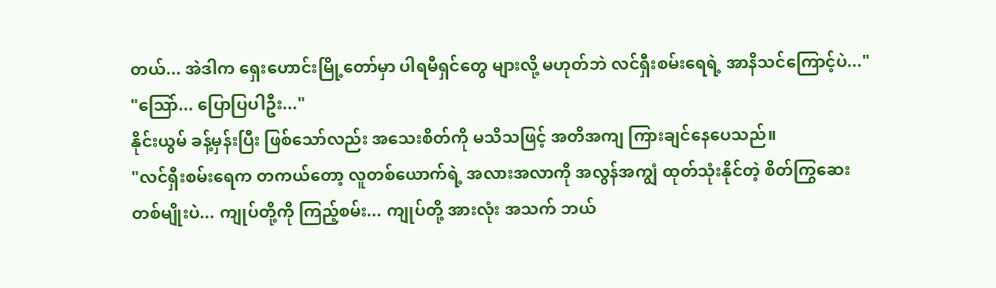တယ်... အဲဒါက ရှေးဟောင်းမြို့တော်မှာ ပါရမီရှင်တွေ များလို့ မဟုတ်ဘဲ လင်ရှီးစမ်းရေရဲ့ အာနိသင်ကြောင့်ပဲ..."
"သြော်... ပြောပြပါဦး..."
နိုင်းယွမ် ခန့်မှန်းပြီး ဖြစ်သော်လည်း အသေးစိတ်ကို မသိသဖြင့် အတိအကျ ကြားချင်နေပေသည်။
"လင်ရှီးစမ်းရေက တကယ်တော့ လူတစ်ယောက်ရဲ့ အလားအလာကို အလွန်အကျွံ ထုတ်သုံးနိုင်တဲ့ စိတ်ကြွဆေး တစ်မျိုးပဲ... ကျုပ်တို့ကို ကြည့်စမ်း... ကျုပ်တို့ အားလုံး အသက် ဘယ်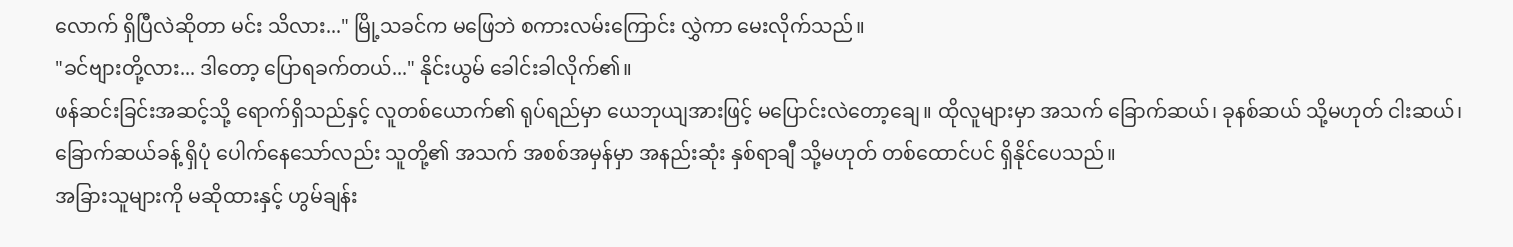လောက် ရှိပြီလဲဆိုတာ မင်း သိလား..." မြို့သခင်က မဖြေဘဲ စကားလမ်းကြောင်း လွှဲကာ မေးလိုက်သည်။
"ခင်ဗျားတို့လား... ဒါတော့ ပြောရခက်တယ်..." နိုင်းယွမ် ခေါင်းခါလိုက်၏။
ဖန်ဆင်းခြင်းအဆင့်သို့ ရောက်ရှိသည်နှင့် လူတစ်ယောက်၏ ရုပ်ရည်မှာ ယေဘုယျအားဖြင့် မပြောင်းလဲတော့ချေ။ ထိုလူများမှာ အသက် ခြောက်ဆယ်၊ ခုနစ်ဆယ် သို့မဟုတ် ငါးဆယ်၊ ခြောက်ဆယ်ခန့် ရှိပုံ ပေါက်နေသော်လည်း သူတို့၏ အသက် အစစ်အမှန်မှာ အနည်းဆုံး နှစ်ရာချီ သို့မဟုတ် တစ်ထောင်ပင် ရှိနိုင်ပေသည်။
အခြားသူများကို မဆိုထားနှင့် ဟွမ်ချန်း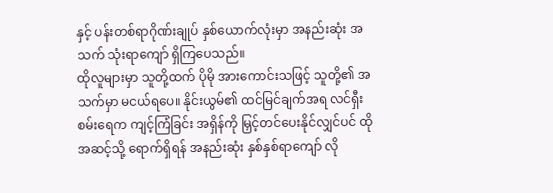နှင့် ပန်းတစ်ရာဂိုဏ်းချုပ် နှစ်ယောက်လုံးမှာ အနည်းဆုံး အသက် သုံးရာကျော် ရှိကြပေသည်။
ထိုလူများမှာ သူတို့ထက် ပိုမို အားကောင်းသဖြင့် သူတို့၏ အသက်မှာ မငယ်ရပေ။ နိုင်းယွမ်၏ ထင်မြင်ချက်အရ လင်ရှီးစမ်းရေက ကျင့်ကြံခြင်း အရှိန်ကို မြှင့်တင်ပေးနိုင်လျှင်ပင် ထိုအဆင့်သို့ ရောက်ရှိရန် အနည်းဆုံး နှစ်နှစ်ရာကျော် လို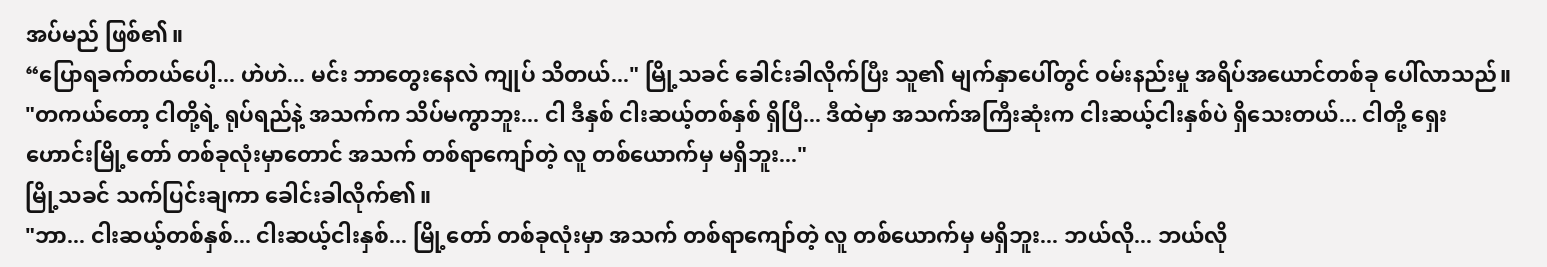အပ်မည် ဖြစ်၏။
“ပြောရခက်တယ်ပေါ့... ဟဲဟဲ... မင်း ဘာတွေးနေလဲ ကျုပ် သိတယ်..." မြို့သခင် ခေါင်းခါလိုက်ပြီး သူ၏ မျက်နှာပေါ်တွင် ဝမ်းနည်းမှု အရိပ်အယောင်တစ်ခု ပေါ်လာသည်။ "တကယ်တော့ ငါတို့ရဲ့ ရုပ်ရည်နဲ့ အသက်က သိပ်မကွာဘူး... ငါ ဒီနှစ် ငါးဆယ့်တစ်နှစ် ရှိပြီ... ဒီထဲမှာ အသက်အကြီးဆုံးက ငါးဆယ့်ငါးနှစ်ပဲ ရှိသေးတယ်... ငါတို့ ရှေးဟောင်းမြို့တော် တစ်ခုလုံးမှာတောင် အသက် တစ်ရာကျော်တဲ့ လူ တစ်ယောက်မှ မရှိဘူး..."
မြို့သခင် သက်ပြင်းချကာ ခေါင်းခါလိုက်၏။
"ဘာ... ငါးဆယ့်တစ်နှစ်... ငါးဆယ့်ငါးနှစ်... မြို့တော် တစ်ခုလုံးမှာ အသက် တစ်ရာကျော်တဲ့ လူ တစ်ယောက်မှ မရှိဘူး... ဘယ်လို... ဘယ်လို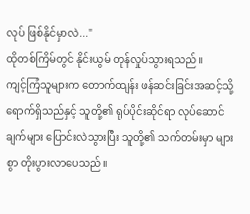လုပ် ဖြစ်နိုင်မှာလဲ..."
ထိုတစ်ကြိမ်တွင် နိုင်းယွမ် တုန်လှုပ်သွားရသည်။
ကျင့်ကြံသူများက တောက်ထျန်း ဖန်ဆင်းခြင်းအဆင့်သို့ ရောက်ရှိသည်နှင့် သူတို့၏ ရုပ်ပိုင်းဆိုင်ရာ လုပ်ဆောင်ချက်များ ပြောင်းလဲသွားပြီး သူတို့၏ သက်တမ်းမှာ များစွာ တိုးပွားလာပေသည်။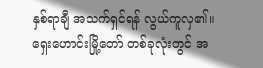နှစ်ရာချီ အသက်ရှင်ရန် လွယ်ကူလှ၏။ ရှေးဟောင်းမြို့တော် တစ်ခုလုံးတွင် အ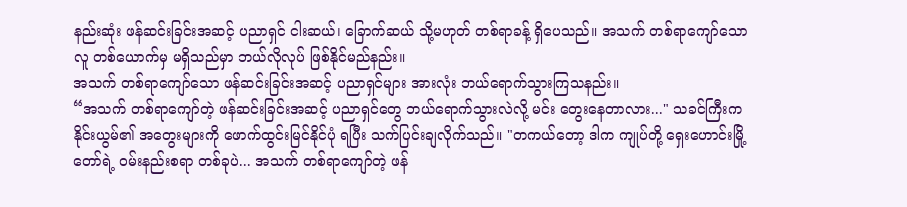နည်းဆုံး ဖန်ဆင်းခြင်းအဆင့် ပညာရှင် ငါးဆယ်၊ ခြောက်ဆယ် သို့မဟုတ် တစ်ရာခန့် ရှိပေသည်။ အသက် တစ်ရာကျော်သော လူ တစ်ယောက်မှ မရှိသည်မှာ ဘယ်လိုလုပ် ဖြစ်နိုင်မည်နည်း။
အသက် တစ်ရာကျော်သော ဖန်ဆင်းခြင်းအဆင့် ပညာရှင်များ အားလုံး ဘယ်ရောက်သွားကြသနည်း။
“အသက် တစ်ရာကျော်တဲ့ ဖန်ဆင်းခြင်းအဆင့် ပညာရှင်တွေ ဘယ်ရောက်သွားလဲလို့ မင်း တွေးနေတာလား..." သခင်ကြီးက နိုင်းယွမ်၏ အတွေးများကို ဖောက်ထွင်းမြင်နိုင်ပုံ ရပြီး သက်ပြင်းချလိုက်သည်။ "တကယ်တော့ ဒါက ကျုပ်တို့ ရှေးဟောင်းမြို့တော်ရဲ့ ဝမ်းနည်းစရာ တစ်ခုပဲ... အသက် တစ်ရာကျော်တဲ့ ဖန်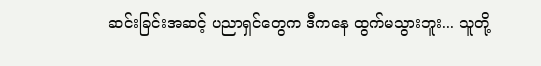ဆင်းခြင်းအဆင့် ပညာရှင်တွေက ဒီကနေ ထွက်မသွားဘူး... သူတို့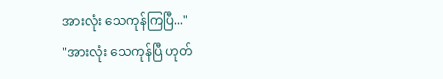အားလုံး သေကုန်ကြပြီ..."
"အားလုံး သေကုန်ပြီ ဟုတ်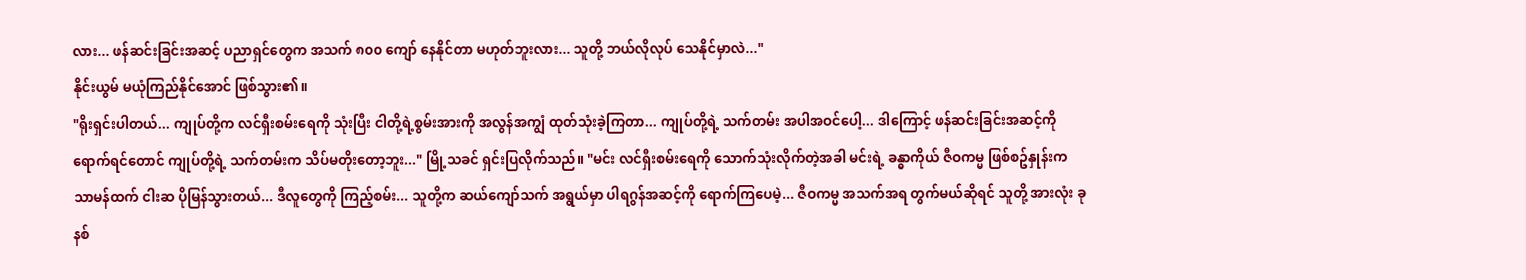လား... ဖန်ဆင်းခြင်းအဆင့် ပညာရှင်တွေက အသက် ၈၀၀ ကျော် နေနိုင်တာ မဟုတ်ဘူးလား... သူတို့ ဘယ်လိုလုပ် သေနိုင်မှာလဲ..."
နိုင်းယွမ် မယုံကြည်နိုင်အောင် ဖြစ်သွား၏။
"ရိုးရှင်းပါတယ်... ကျုပ်တို့က လင်ရှီးစမ်းရေကို သုံးပြီး ငါတို့ရဲ့စွမ်းအားကို အလွန်အကျွံ ထုတ်သုံးခဲ့ကြတာ... ကျုပ်တို့ရဲ့ သက်တမ်း အပါအဝင်ပေါ့... ဒါကြောင့် ဖန်ဆင်းခြင်းအဆင့်ကို ရောက်ရင်တောင် ကျုပ်တို့ရဲ့ သက်တမ်းက သိပ်မတိုးတော့ဘူး..." မြို့သခင် ရှင်းပြလိုက်သည်။ "မင်း လင်ရှီးစမ်းရေကို သောက်သုံးလိုက်တဲ့အခါ မင်းရဲ့ ခန္ဓာကိုယ် ဇီဝကမ္မ ဖြစ်စဥ်နှုန်းက သာမန်ထက် ငါးဆ ပိုမြန်သွားတယ်... ဒီလူတွေကို ကြည့်စမ်း... သူတို့က ဆယ်ကျော်သက် အရွယ်မှာ ပါရဂွန်အဆင့်ကို ရောက်ကြပေမဲ့... ဇီဝကမ္မ အသက်အရ တွက်မယ်ဆိုရင် သူတို့ အားလုံး ခုနစ်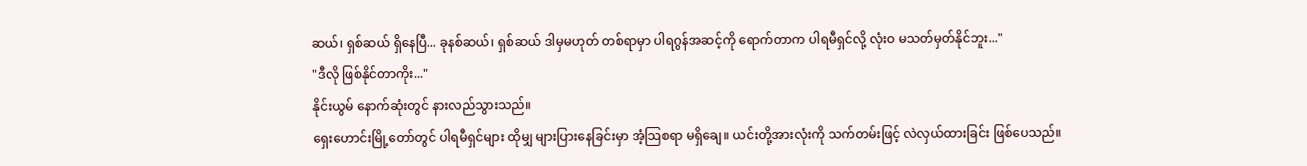ဆယ်၊ ရှစ်ဆယ် ရှိနေပြီ... ခုနစ်ဆယ်၊ ရှစ်ဆယ် ဒါမှမဟုတ် တစ်ရာမှာ ပါရဂွန်အဆင့်ကို ရောက်တာက ပါရမီရှင်လို့ လုံးဝ မသတ်မှတ်နိုင်ဘူး..."
"ဒီလို ဖြစ်နိုင်တာကိုး..."
နိုင်းယွမ် နောက်ဆုံးတွင် နားလည်သွားသည်။
ရှေးဟောင်းမြို့တော်တွင် ပါရမီရှင်များ ထိုမျှ များပြားနေခြင်းမှာ အံ့သြစရာ မရှိချေ။ ယင်းတို့အားလုံးကို သက်တမ်းဖြင့် လဲလှယ်ထားခြင်း ဖြစ်ပေသည်။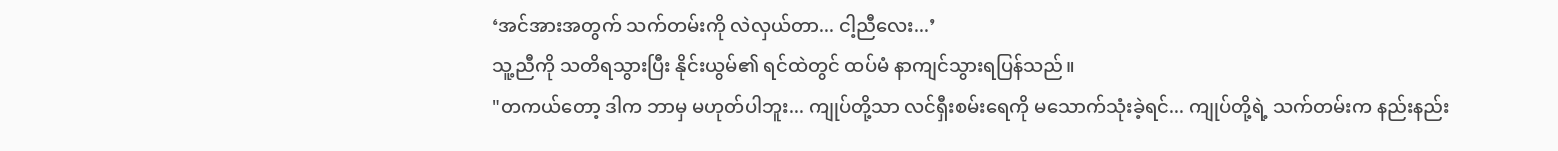‘အင်အားအတွက် သက်တမ်းကို လဲလှယ်တာ... ငါ့ညီလေး...’
သူ့ညီကို သတိရသွားပြီး နိုင်းယွမ်၏ ရင်ထဲတွင် ထပ်မံ နာကျင်သွားရပြန်သည်။
"တကယ်တော့ ဒါက ဘာမှ မဟုတ်ပါဘူး... ကျုပ်တို့သာ လင်ရှီးစမ်းရေကို မသောက်သုံးခဲ့ရင်... ကျုပ်တို့ရဲ့ သက်တမ်းက နည်းနည်း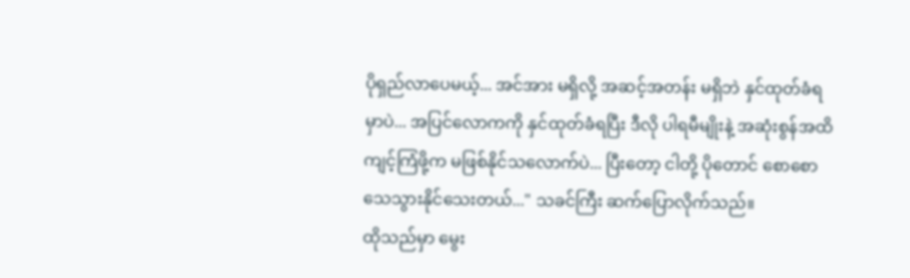ပိုရှည်လာပေမယ့်... အင်အား မရှိလို့ အဆင့်အတန်း မရှိဘဲ နှင်ထုတ်ခံရမှာပဲ... အပြင်လောကကို နှင်ထုတ်ခံရပြီး ဒီလို ပါရမီမျိုးနဲ့ အဆုံးစွန်အထိ ကျင့်ကြံဖို့က မဖြစ်နိုင်သလောက်ပဲ... ပြီးတော့ ငါတို့ ပိုတောင် စောစော သေသွားနိုင်သေးတယ်..." သခင်ကြီး ဆက်ပြောလိုက်သည်။
ထိုသည်မှာ မွေး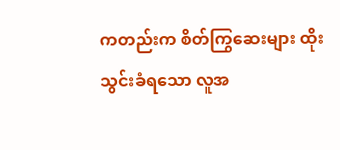ကတည်းက စိတ်ကြွဆေးများ ထိုးသွင်းခံရသော လူအ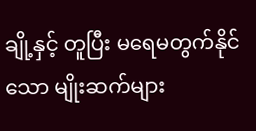ချို့နှင့် တူပြီး မရေမတွက်နိုင်သော မျိုးဆက်များ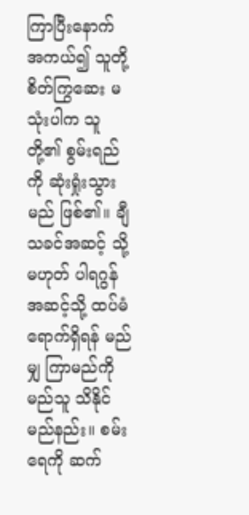ကြာပြီးနောက် အကယ်၍ သူတို့ စိတ်ကြွဆေး မသုံးပါက သူတို့၏ စွမ်းရည်ကို ဆုံးရှုံးသွားမည် ဖြစ်၏။ ချီသခင်အဆင့် သို့မဟုတ် ပါရဂွန်အဆင့်သို့ ထပ်မံ ရောက်ရှိရန် မည်မျှ ကြာမည်ကို မည်သူ သိနိုင်မည်နည်း။ စမ်းရေကို ဆက်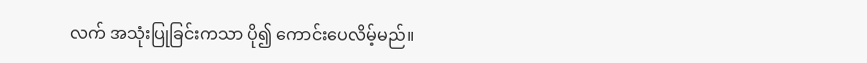လက် အသုံးပြုခြင်းကသာ ပို၍ ကောင်းပေလိမ့်မည်။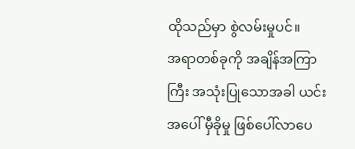ထိုသည်မှာ စွဲလမ်းမှုပင်။
အရာတစ်ခုကို အချိန်အကြာကြီး အသုံးပြုသောအခါ ယင်းအပေါ် မှီခိုမှု ဖြစ်ပေါ်လာပေ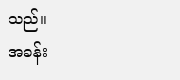သည်။
အခန်း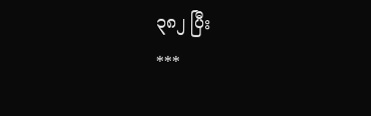၃၈၂ ပြီး
***